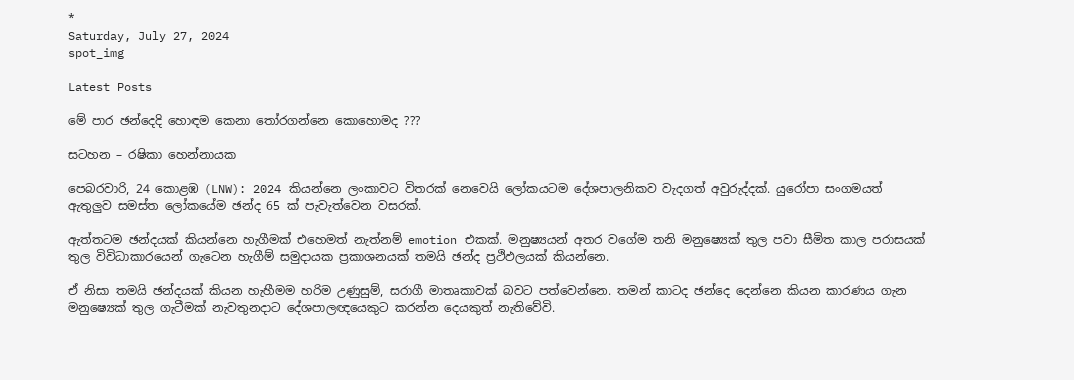*
Saturday, July 27, 2024
spot_img

Latest Posts

මේ පාර ඡන්දෙදි හොඳම කෙනා තෝරගන්නෙ කොහොමද ???

සටහන – රෂිකා හෙන්නායක

පෙබරවාරි, 24 කොළඹ (LNW): 2024 කියන්නෙ ලංකාවට විතරක් නෙවෙයි ලෝකයටම දේශපාලනිකව වැදගත් අවුරුද්දක්. යුරෝපා සංගමයත් ඇතුලුව සමස්ත ලෝකයේම ඡන්ද 65 ක් පැවැත්වෙන වසරක්.

ඇත්තටම ඡන්දයක් කියන්නෙ හැගීමක් එහෙමත් නැත්නම් emotion එකක්. මනුෂ්‍යයන් අතර වගේම තනි මනුෂ්‍යෙක් තුල පවා සීමිත කාල පරාසයක් තුල විවිධාකාරයෙන් ගැටෙන හැගීම් සමුදායක ප්‍රකාශනයක් තමයි ඡන්ද ප්‍රථිඵලයක් කියන්නෙ.

ඒ නිසා තමයි ඡන්දයක් කියන හැහීමම හරිම උණුසුම්, සරාගී මාතෘකාවක් බවට පත්වෙන්නෙ. තමන් කාටද ඡන්දෙ දෙන්නෙ කියන කාරණය ගැන මනුෂ්‍යෙක් තුල ගැටීමක් නැවතුනදාට දේශපාලඥයෙකුට කරන්න දෙයකුත් නැතිවේවි.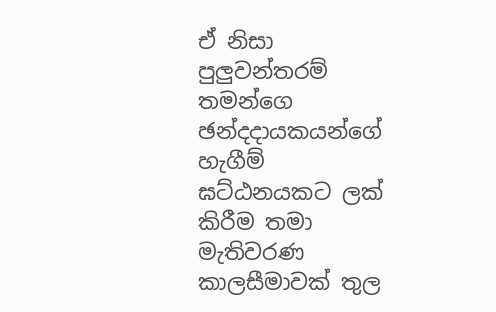ඒ නිසා පුලුවන්තරම් තමන්ගෙ ඡන්දදායකයන්ගේ හැගීම් ඝට්ඨනයකට ලක් කිරීම තමා මැතිවරණ කාලසීමාවක් තුල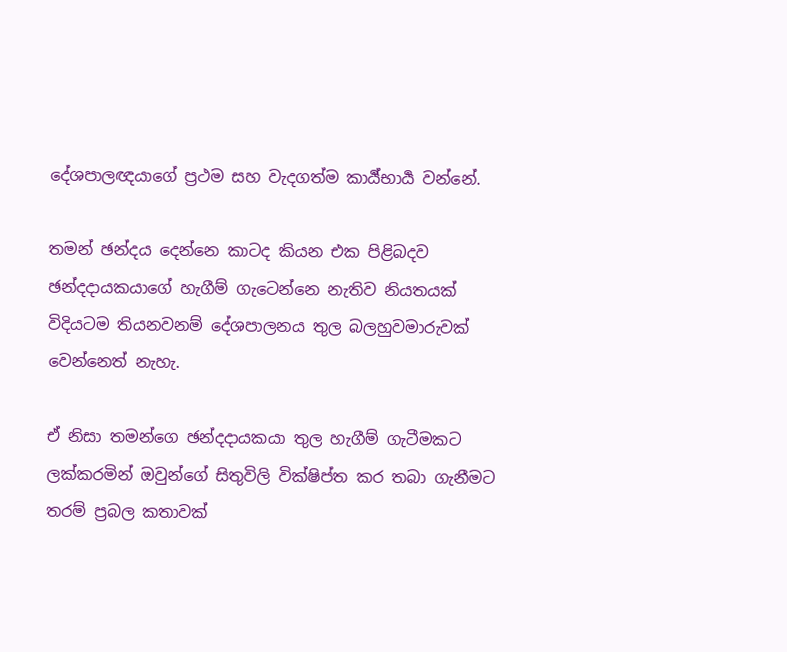දේශපාලඥයාගේ ප්‍රථම සහ වැදගත්ම කාර්‍ය්භාර්‍ය වන්නේ.

තමන් ඡන්දය දෙන්නෙ කාටද කියන එක පිළිබදව ඡන්දදායකයාගේ හැගීම් ගැටෙන්නෙ නැතිව නියතයක් විදියටම තියනවනම් දේශපාලනය තුල බලහුවමාරුවක් වෙන්නෙත් නැහැ.

ඒ නිසා තමන්ගෙ ඡන්දදායකයා තුල හැගීම් ගැටීමකට ලක්කරමින් ඔවුන්ගේ සිතුවිලි වික්ෂිප්ත කර තබා ගැනීමට තරම් ප්‍රබල කතාවක්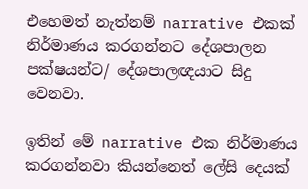එහෙමත් නැත්නම් narrative එකක් නිර්මාණය කරගන්නට දේශපාලන පක්ෂයන්ට/ දේශපාලඥයාට සිදු වෙනවා.

ඉතින් මේ narrative එක නිර්මාණය කරගන්නවා කියන්නෙත් ලේසි දෙයක්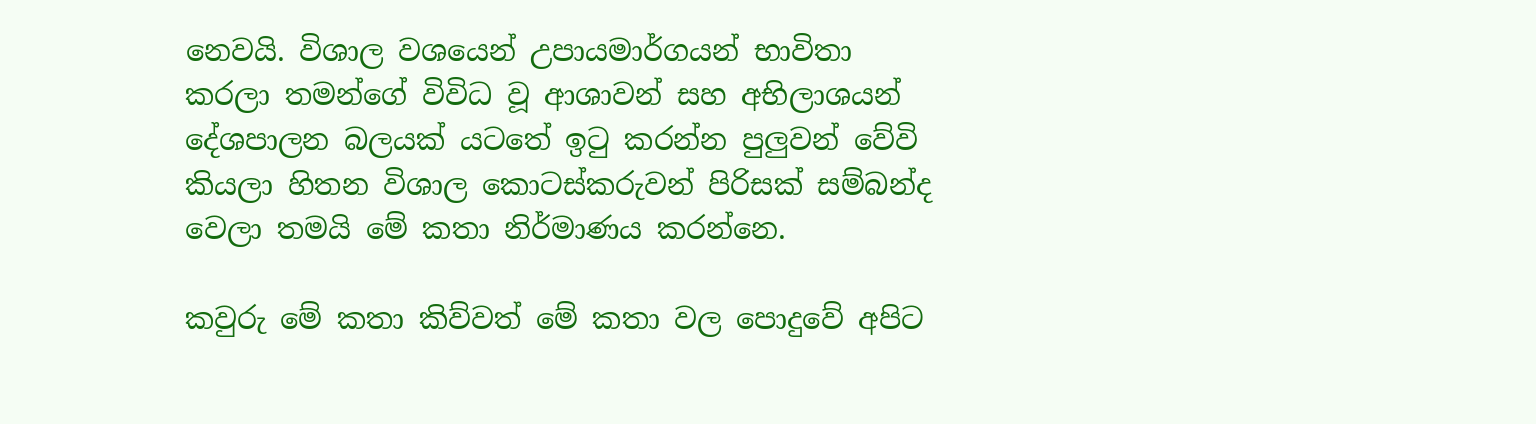නෙවයි. විශාල වශයෙන් උපායමාර්ගයන් භාවිතා කරලා තමන්ගේ විවිධ වූ ආශාවන් සහ අභිලාශයන් දේශපාලන බලයක් යටතේ ඉටු කරන්න පුලුවන් වේවි කියලා හිතන විශාල කොටස්කරුවන් පිරිසක් සම්බන්ද වෙලා තමයි මේ කතා නිර්මාණය කරන්නෙ.

කවුරු මේ කතා කිව්වත් මේ කතා වල පොදුවේ අපිට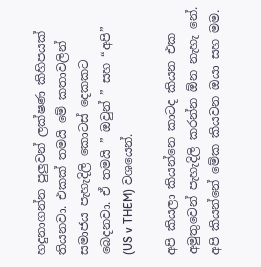හදුනාගන්න පුලුවන් ලක්ෂණ කිහිපයක් තියනවා. එකක් තමයි මේ කතාවලින් සමාජය පැහැදිලි කොටස් දෙකකට බෙදනවා. ඒ තමයි ” ඔවුන් ” සහ “අපි” (US v THEM) වශයෙන්.

අපි කියලා කියන්නෙ කාටද කියන එක අමුතුවෙන් පැහැදිලි කරන්න ඕන නැහැ නේ. අපි කියන්නේ මේක කියවන ඔයා සහ මම.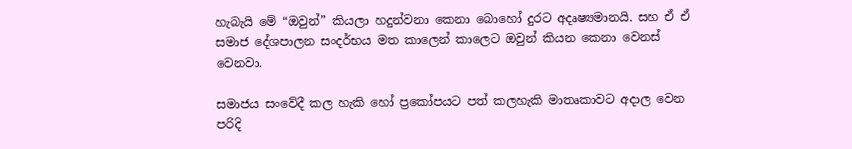හැබැයි මේ “ඔවුන්” කියලා හදුන්වනා කෙනා බොහෝ දුරට අදෘෂ්‍යමානයි. සහ ඒ ඒ සමාජ දේශපාලන සංදර්භය මත කාලෙන් කාලෙට ඔවුන් කියන කෙනා වෙනස් වෙනවා.

සමාජය සංවේදී කල හැකි හෝ ප්‍රකෝපයට පත් කලහැකි මාතෘකාවට අදාල වෙන පරිදි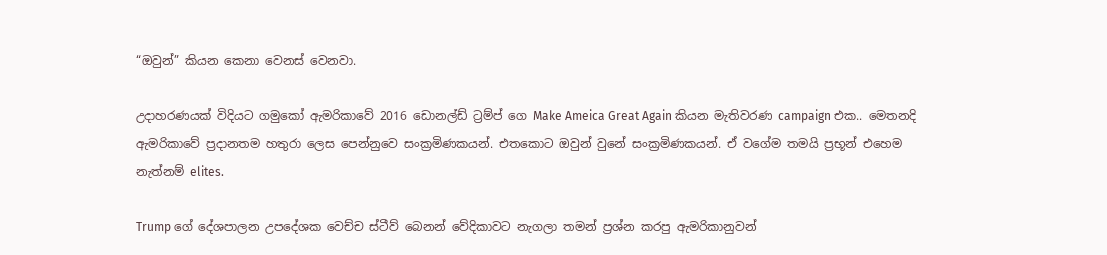“ඔවුන්” කියන කෙනා වෙනස් වෙනවා.

උදාහරණයක් විදියට ගමුකෝ ඇමරිකාවේ 2016 ඩොනල්ඩ් ට්‍රම්ප් ගෙ Make Ameica Great Again කියන මැතිවරණ campaign එක.. මෙතනදි ඇමරිකාවේ ප්‍රදානතම හතුරා ලෙස පෙන්නුවෙ සංක්‍රමිණකයන්. එතකොට ඔවුන් වුනේ සංක්‍රමිණකයන්. ඒ වගේම තමයි ප්‍රභූන් එහෙම නැත්නම් elites.

Trump ගේ දේශපාලන උපදේශක වෙච්ච ස්ටීව් බෙනන් වේදිකාවට නැගලා තමන් ප්‍රශ්න කරපු ඇමරිකානුවන්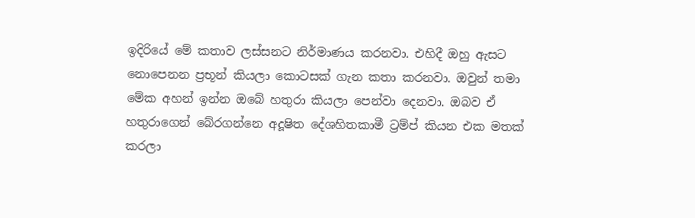ඉදිරියේ මේ කතාව ලස්සනට නිර්මාණය කරනවා. එහිදී ඔහු ඇසට නොපෙනන ප්‍රභූන් කියලා කොටසක් ගැන කතා කරනවා. ඔවුන් තමා මේක අහන් ඉන්න ඔබේ හතුරා කියලා පෙන්වා දෙනවා. ඔබව ඒ හතුරාගෙන් බේරගන්නෙ අදූෂිත දේශහිතකාමී ට්‍රම්ප් කියන එක මතක් කරලා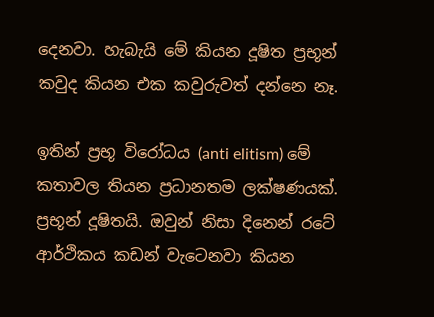දෙනවා. හැබැයි මේ කියන දූෂිත ප්‍රභූන් කවුද කියන එක කවුරුවත් දන්නෙ නෑ.

ඉතින් ප්‍රභූ විරෝධය (anti elitism) මේ කතාවල තියන ප්‍රධානතම ලක්ෂණයක්. ප්‍රභූන් දූෂිතයි. ඔවුන් නිසා දිනෙන් රටේ ආර්ථිකය කඩන් වැටෙනවා කියන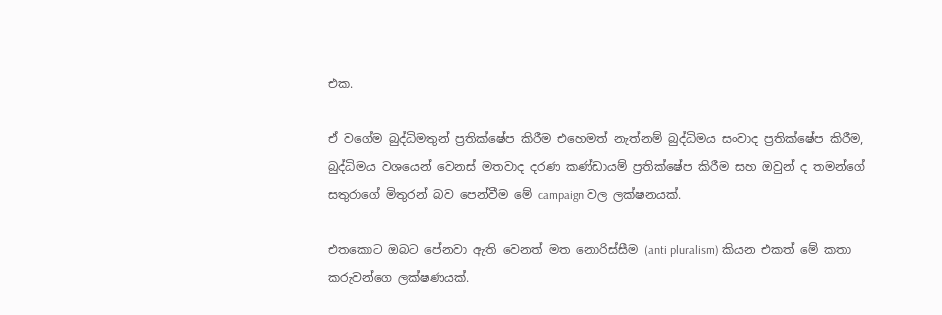එක.

ඒ වගේම බුද්ධිමතුන් ප්‍රතික්ෂේප කිරීම එහෙමත් නැත්නම් බුද්ධිමය සංවාද ප්‍රතික්ෂේප කිරීම, බුද්ධිමය වශයෙන් වෙනස් මතවාද දරණ කණ්ඩායම් ප්‍රතික්ෂේප කිරීම සහ ඔවුන් ද තමන්ගේ සතුරාගේ මිතුරන් බව පෙන්වීම මේ campaign වල ලක්ෂනයක්.

එතකොට ඔබට පේනවා ඇති වෙනත් මත නොරිස්සීම (anti pluralism) කියන එකත් මේ කතා කරුවන්ගෙ ලක්ෂණයක්.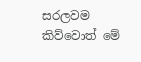සරලවම කිව්වොත් මේ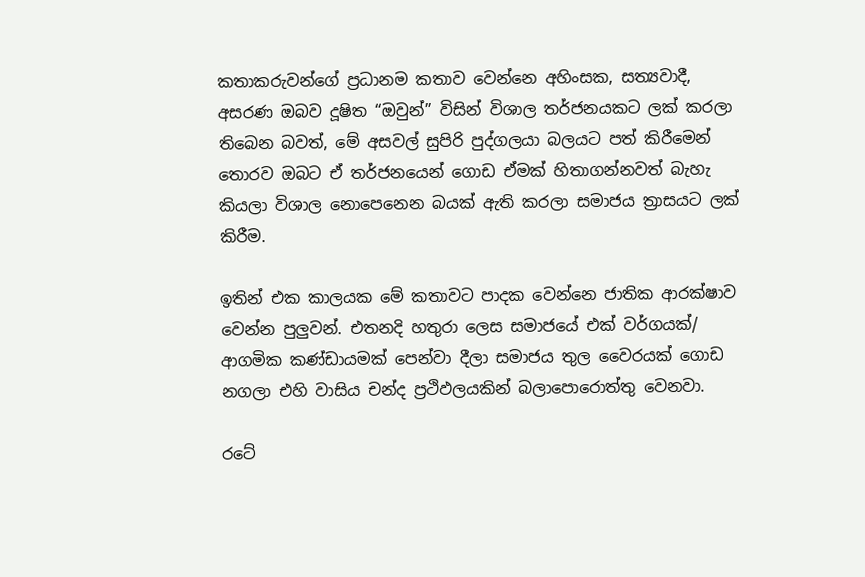කතාකරුවන්ගේ ප්‍රධානම කතාව වෙන්නෙ අහිංසක, සත්‍යවාදී, අසරණ ඔබව දූෂිත “ඔවුන්” විසින් විශාල තර්ජනයකට ලක් කරලා තිබෙන බවත්, මේ අසවල් සුපිරි පුද්ගලයා බලයට පත් කිරීමෙන් තොරව ඔබට ඒ තර්ජනයෙන් ගොඩ ඒමක් හිතාගන්නවත් බැහැ කියලා විශාල නොපෙනෙන බයක් ඇති කරලා සමාජය ත්‍රාසයට ලක් කිරීම.

ඉතින් එක කාලයක මේ කතාවට පාදක වෙන්නෙ ජාතික ආරක්ෂාව වෙන්න පුලුවන්. එතනදි හතුරා ලෙස සමාජයේ එක් වර්ගයක්/ ආගමික කණ්ඩායමක් පෙන්වා දීලා සමාජය තුල වෛරයක් ගොඩ නගලා එහි වාසිය චන්ද ප්‍රථිඵලයකින් බලාපොරොත්තු වෙනවා.

රටේ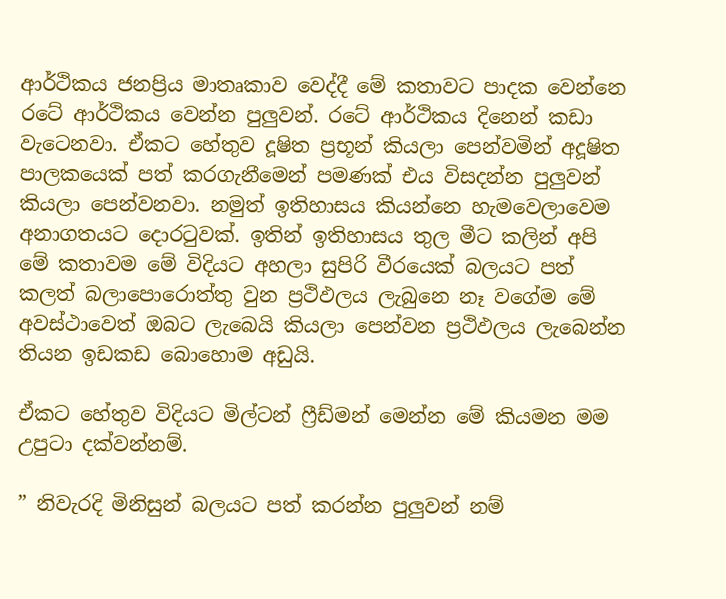ආර්ථිකය ජනප්‍රිය මාතෘකාව වෙද්දී මේ කතාවට පාදක වෙන්නෙ රටේ ආර්ථිකය වෙන්න පුලුවන්. රටේ ආර්ථිකය දිනෙන් කඩා වැටෙනවා. ඒකට හේතුව දූෂිත ප්‍රභූන් කියලා පෙන්වමින් අදූෂිත පාලකයෙක් පත් කරගැනීමෙන් පමණක් එය විසදන්න පුලුවන් කියලා පෙන්වනවා. නමුත් ඉතිහාසය කියන්නෙ හැමවෙලාවෙම අනාගතයට දොරටුවක්. ඉතින් ඉතිහාසය තුල මීට කලින් අපි මේ කතාවම මේ විදියට අහලා සුපිරි වීරයෙක් බලයට පත් කලත් බලාපොරොත්තු වුන ප්‍රථිඵලය ලැබුනෙ නෑ වගේම මේ අවස්ථාවෙත් ඔබට ලැබෙයි කියලා පෙන්වන ප්‍රථිඵලය ලැබෙන්න තියන ඉඩකඩ බොහොම අඩුයි.

ඒකට හේතුව විදියට මිල්ටන් ෆ්‍රීඩ්මන් මෙන්න මේ කියමන මම උපුටා දක්වන්නම්.

” නිවැරදි මිනිසුන් බලයට පත් කරන්න පුලුවන් නම්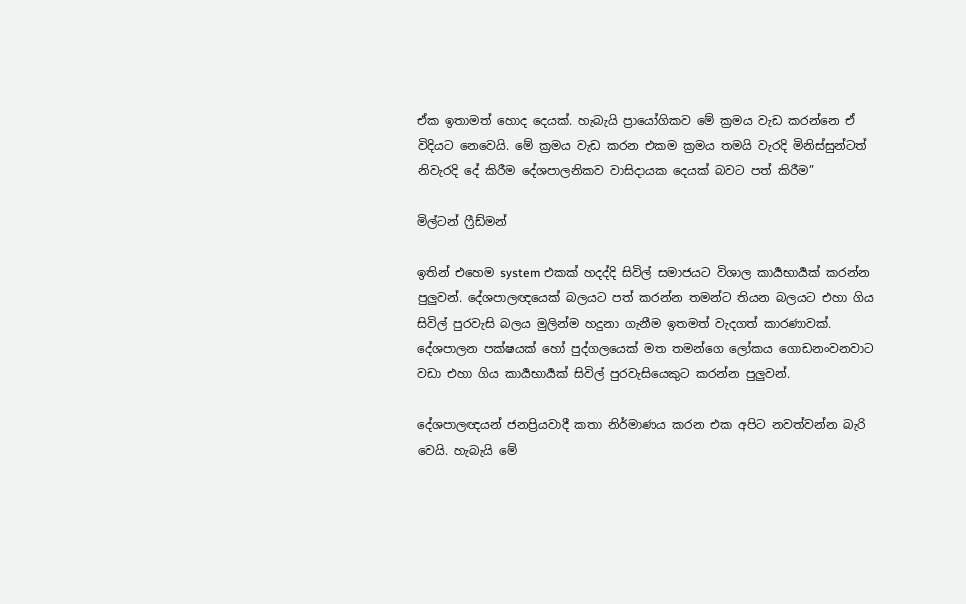ඒක ඉතාමත් හොද දෙයක්. හැබැයි ප්‍රායෝගිකව මේ ක්‍රමය වැඩ කරන්නෙ ඒ විදියට නෙවෙයි. මේ ක්‍රමය වැඩ කරන එකම ක්‍රමය තමයි වැරදි මිනිස්සුන්ටත් නිවැරදි දේ කිරීම දේශපාලනිකව වාසිදායක දෙයක් බවට පත් කිරීම”

මිල්ටන් ෆ්‍රීඩ්මන්

ඉතින් එහෙම system එකක් හදද්දි සිවිල් සමාජයට විශාල කාර්‍යභාර්‍යක් කරන්න පුලුවන්. දේශපාලඥයෙක් බලයට පත් කරන්න තමන්ට තියන බලයට එහා ගිය සිවිල් පුරවැසි බලය මුලින්ම හදුනා ගැනීම ඉතමත් වැදගත් කාරණාවක්. දේශපාලන පක්ෂයක් හෝ පුද්ගලයෙක් මත තමන්ගෙ ලෝකය ගොඩනංවනවාට වඩා එහා ගිය කාර්‍යභාර්‍යක් සිවිල් පුරවැසියෙකුට කරන්න පුලුවන්.

දේශපාලඥයන් ජනප්‍රියවාදී කතා නිර්මාණය කරන එක අපිට නවත්වන්න බැරි වෙයි. හැබැයි මේ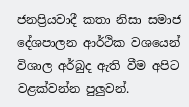ජනප්‍රියවාදී කතා නිසා සමාජ දේශපාලන ආර්ථික වශයෙන් විශාල අර්බුද ඇති වීම අපිට වළක්වන්න පුලුවන්.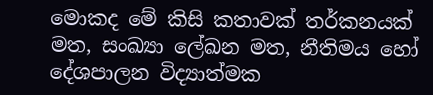මොකද මේ කිසි කතාවක් තර්කනයක් මත, සංඛ්‍යා ලේඛන මත, නීතිමය හෝ දේශපාලන විද්‍යාත්මක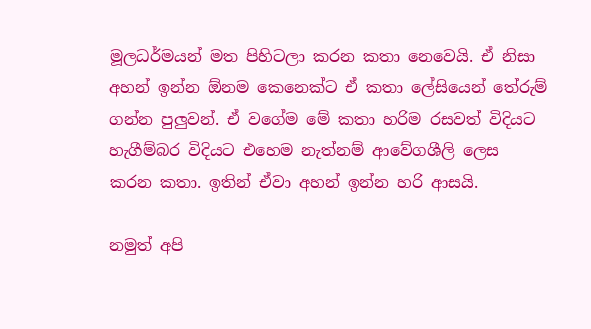මූලධර්මයන් මත පිහිටලා කරන කතා නෙවෙයි. ඒ නිසා අහන් ඉන්න ඕනම කෙනෙක්ට ඒ කතා ලේසියෙන් තේරුම් ගන්න පුලුවන්. ඒ වගේම මේ කතා හරිම රසවත් විදියට හැගීම්බර විදියට එහෙම නැත්නම් ආවේගශීලි ලෙස කරන කතා. ඉතින් ඒවා අහන් ඉන්න හරි ආසයි.

නමුත් අපි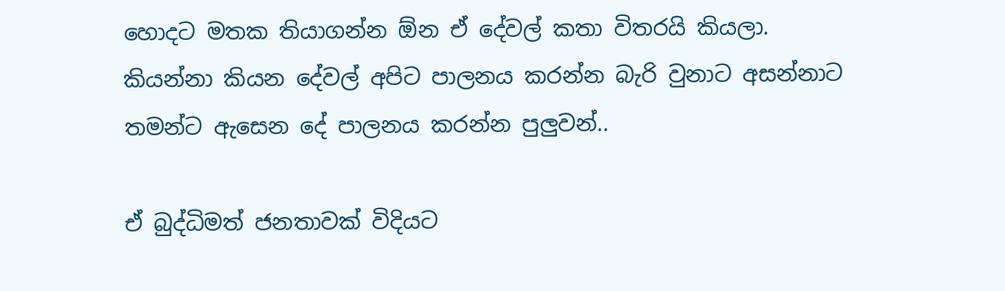හොදට මතක තියාගන්න ඕන ඒ දේවල් කතා විතරයි කියලා. කියන්නා කියන දේවල් අපිට පාලනය කරන්න බැරි වුනාට අසන්නාට තමන්ට ඇසෙන දේ පාලනය කරන්න පුලුවන්..

ඒ බුද්ධිමත් ජනතාවක් විදියට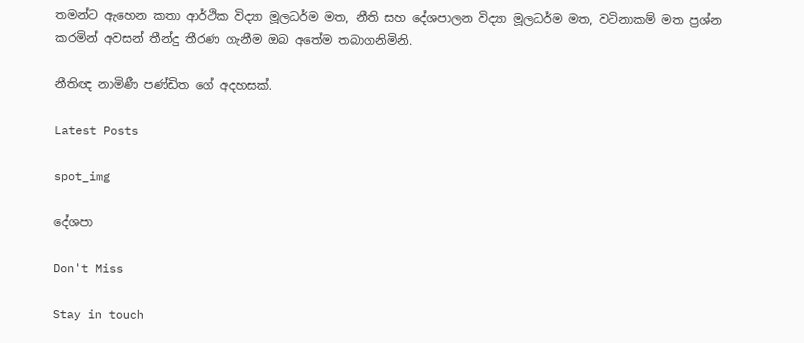තමන්ට ඇහෙන කතා ආර්ථික විද්‍යා මූලධර්ම මත, නීති සහ දේශපාලන විද්‍යා මූලධර්ම මත, වටිනාකම් මත ප්‍රශ්න කරමින් අවසන් තීන්දු තීරණ ගැනීම ඔබ අතේම තබාගනිමිනි.

නීතිඥ නාමිණී පණ්ඩිත ගේ අදහසක්.

Latest Posts

spot_img

දේශපා

Don't Miss

Stay in touch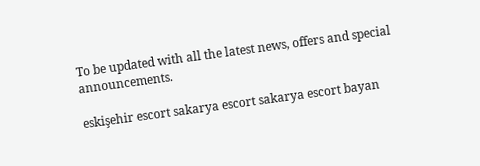To be updated with all the latest news, offers and special announcements.

eskişehir escort sakarya escort sakarya escort bayan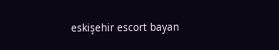eskişehir escort bayan